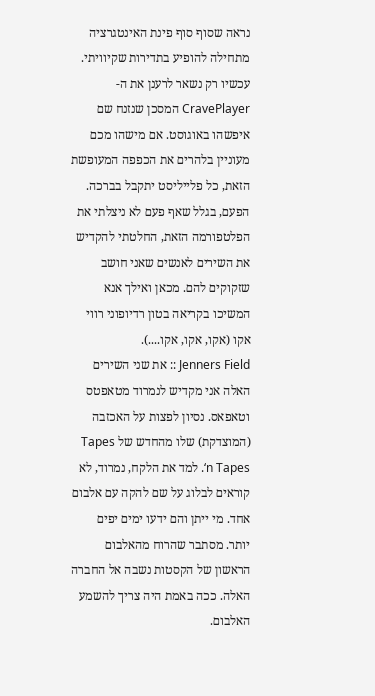נראה שסוף סוף פינת האינטגרציה מתחילה להופיע בתדירות שקיוויתי. עכשיו רק נשאר לרענן את ה-CravePlayer המסכן שנזנח שם איפשהו באוגוסט. אם מישהו מכם מעוניין בלהרים את הכפפה המעופשת הזאת, כל פלייליסט יתקבל בברכה.
הפעם, בגלל שאף פעם לא ניצלתי את הפלטפורמה הזאת, החלטתי להקדיש את השירים לאנשים שאני חושב שזקוקים להם. מכאן ואילך אנא המשיכו בקריאה בטון רדיופוני רווי אקו (אקו, אקו, אקו....).
Jenners Field :: את שני השירים האלה אני מקדיש לנמרוד מטאפטס וטאפאס. נסיון לפצות על האכזבה (המוצדקת) שלו מהחדש של Tapes ‘n Tapes. למד את הלקח, נמרוד, לא קוראים לבלוג על שם להקה עם אלבום אחד. מי ייתן והם ידעו ימים יפים יותר. מסתבר שהרוח מהאלבום הראשון של הקסטות נשבה אל החברה האלה. ככה באמת היה צריך להשמע האלבום.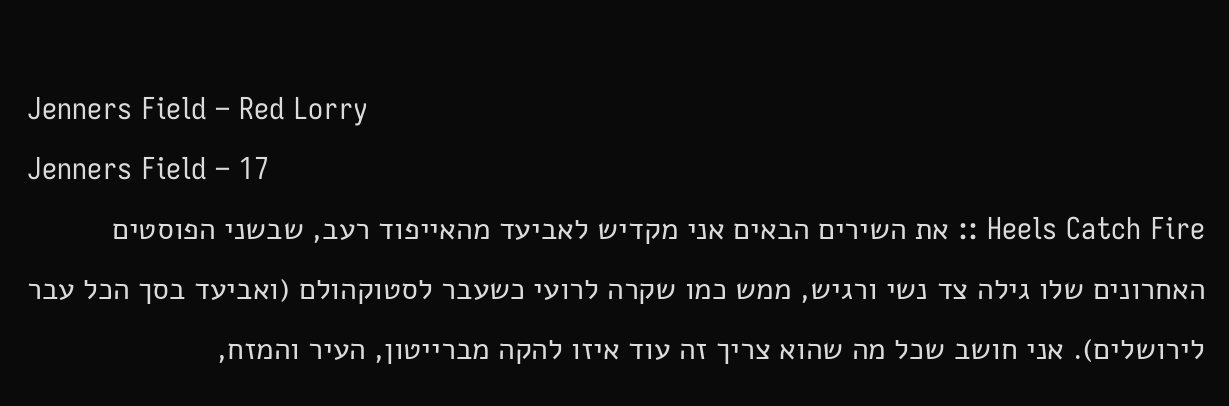Jenners Field – Red Lorry
Jenners Field – 17
Heels Catch Fire :: את השירים הבאים אני מקדיש לאביעד מהאייפוד רעב, שבשני הפוסטים האחרונים שלו גילה צד נשי ורגיש, ממש כמו שקרה לרועי כשעבר לסטוקהולם (ואביעד בסך הכל עבר לירושלים). אני חושב שכל מה שהוא צריך זה עוד איזו להקה מברייטון, העיר והמזח,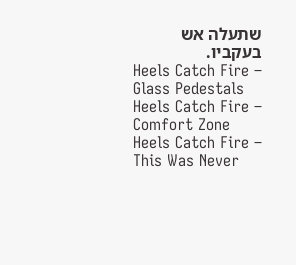שתעלה אש בעקביו.
Heels Catch Fire – Glass Pedestals
Heels Catch Fire – Comfort Zone
Heels Catch Fire – This Was Never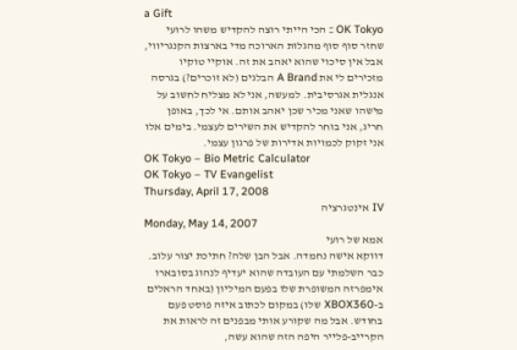a Gift
OK Tokyo :: הכי הייתי רוצה להקדיש משהו לרועי שחזר סוף סוף מהגלות הארוכה מדי בארצות הקנגריווי, אבל אין סיכוי שהוא יאהב את זה. אוקיי טוקיו מזכירים לי את A Brand הבלגים (לא זוכרים?) בגרסה אנגלית אגרסיבית. למעשה, אני לא מצליח לחשוב על מישהו שאני מכיר שכן יאהב אותם. אי לכך, באופן חריג, אני בוחר להקדיש את השירים לעצמי. בימים אלו אני זקוק לכמויות אדירות של פרגון עצמי.
OK Tokyo – Bio Metric Calculator
OK Tokyo – TV Evangelist
Thursday, April 17, 2008
IV אינטגרציה
Monday, May 14, 2007
אמא של רועי
דווקא אישה נחמדה. אבל הבן שלה? חתיכת יצור עלוב. כבר השלמתי עם העובדה שהוא יעדיף לנהוג בסובארו אימפרזה המשופרת שלו בפעם המיליון (באחד הראלים ב-XBOX360 שלו) במקום לכתוב איזה פוסט פעם בחודש. אבל מה שקורע אותי מבפנים זה לראות את הקרייב-פלייר היפה הזה שהוא עשה,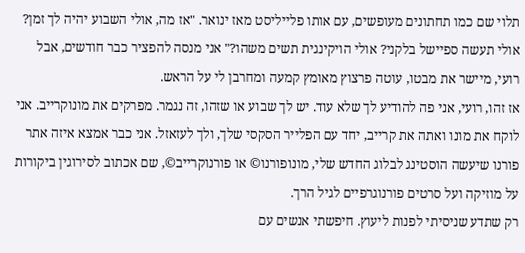תלוי שם כמו תחתונים מעופשים, עם אותו פלייליסט מאז ינואר. "אז מה, אולי השבוע יהיה לך זמן? אולי תעשה ספיישל בלקני? אולי הויקינגית תשים משהו?" אני מנסה להפציר כבר חודשים, אבל רועי, מיישר את מבטו, עוטה פרצוץ מאומץ קמעה ומחרבן לי על הראש.
אז זהו, רועי, אני פה להודיע לך שלא עוד. יש לך שבוע או שזהו, זה נגמר. מפרקים את מונוקרייב. אני לוקח את מונו ואתה את קרייב, יחד עם הפלייר הסקסי שלך, ולך לעזאזל. אני כבר אמצא איזה אתר פורנו שיעשה הוסטינג לבלוג החדש שלי, מונופורנו© או פורנוקרייב©, שם אכתוב לסירוגין ביקורות על מוזיקה ועל סרטים פורנוגרפיים לגיל הרך.
רק שתדע שניסיתי לפנות ליעוץ. חיפשתי אנשים עם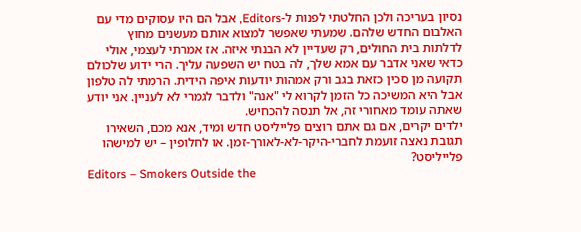נסיון בעריכה ולכן החלטתי לפנות ל-Editors, אבל הם היו עסוקים מדי עם האלבום החדש שלהם. שמעתי שאפשר למצוא אותם מעשנים מחוץ לדלתות בית החולים, רק שעדיין לא הבנתי איזה. אז אמרתי לעצמי, אולי כדאי שאני אדבר עם אמא שלך, לה בטח יש השפעה עליך. הרי ידוע שלכולם תקועה מן סכין כזאת בגב ורק אמהות יודעות איפה הידית. הרמתי לה טלפון אבל היא המשיכה כל הזמן לקרוא לי "אנה" ולדבר לגמרי לא לעניין. אני יודע שאתה עומד מאחורי זה, אל תנסה להכחיש.
ילדים יקרים, אם גם אתם רוצים פלייליסט חדש ומיד, אנא מכם, השאירו תגובת נאצה זועמת לחברי-היקר-לא-לאורך-זמן. או לחלופין – יש למישהו פלייליסט?
Editors – Smokers Outside the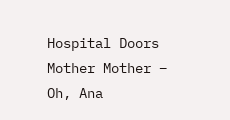Hospital Doors
Mother Mother – Oh, Ana